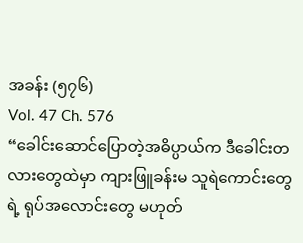အခန်း (၅၇၆)
Vol. 47 Ch. 576
“ခေါင်းဆောင်ပြောတဲ့အဓိပ္ပာယ်က ဒီခေါင်းတလားတွေထဲမှာ ကျားဖြူခန်းမ သူရဲကောင်းတွေရဲ့ ရုပ်အလောင်းတွေ မဟုတ်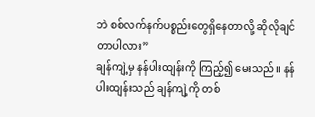ဘဲ စစ်လက်နက်ပစ္စည်းတွေရှိနေတာလို့ ဆိုလိုချင်တာပါလား”
ချန်ကျဲ့မှ နန်ပါးထျန်းကို ကြည့်၍ မေးသည်။ နန်ပါးထျန်းသည် ချန်ကျဲ့ကို တစ်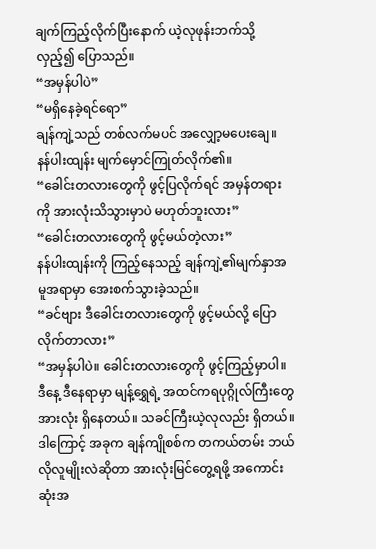ချက်ကြည့်လိုက်ပြီးနောက် ယဲ့လုဖုန်းဘက်သို့ လှည့်၍ ပြောသည်။
“အမှန်ပါပဲ”
“မရှိနေခဲ့ရင်ရော”
ချန်ကျဲ့သည် တစ်လက်မပင် အလျှော့မပေးချေ။
နန်ပါးထျန်း မျက်မှောင်ကြုတ်လိုက်၏။
“ခေါင်းတလားတွေကို ဖွင့်ပြလိုက်ရင် အမှန်တရားကို အားလုံးသိသွားမှာပဲ မဟုတ်ဘူးလား”
“ခေါင်းတလားတွေကို ဖွင့်မယ်တဲ့လား”
နန်ပါးထျန်းကို ကြည့်နေသည့် ချန်ကျဲ့၏မျက်နှာအမူအရာမှာ အေးစက်သွားခဲ့သည်။
“ခင်ဗျား ဒီခေါင်းတလားတွေကို ဖွင့်မယ်လို့ ပြောလိုက်တာလား”
“အမှန်ပါပဲ။ ခေါင်းတလားတွေကို ဖွင့်ကြည့်မှာပါ။ ဒီနေ့ ဒီနေရာမှာ မျန့်ရွှေရဲ့ အထင်ကရပုဂ္ဂိုလ်ကြီးတွေအားလုံး ရှိနေတယ်။ သခင်ကြီးယဲ့လုလည်း ရှိတယ်။ ဒါကြောင့် အခုက ချန်ကျိုစစ်က တကယ်တမ်း ဘယ်လိုလူမျိုးလဲဆိုတာ အားလုံးမြင်တွေ့ရဖို့ အကောင်းဆုံးအ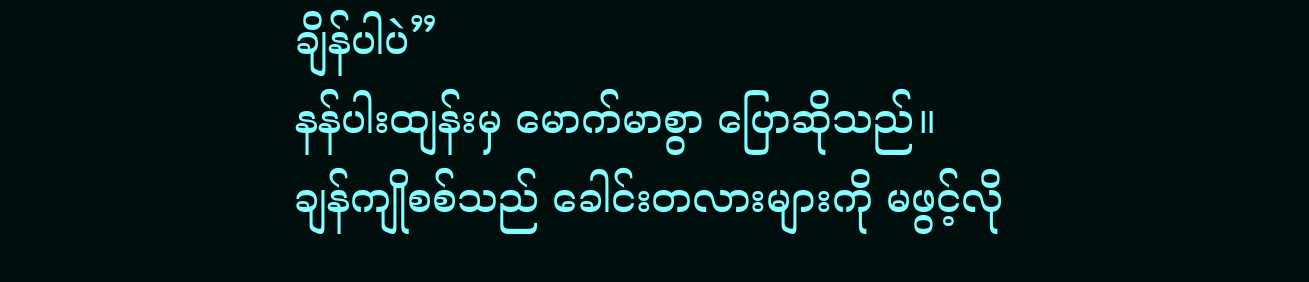ချိန်ပါပဲ”
နန်ပါးထျန်းမှ မောက်မာစွာ ပြောဆိုသည်။
ချန်ကျိုစစ်သည် ခေါင်းတလားများကို မဖွင့်လို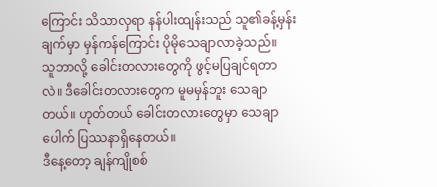ကြောင်း သိသာလှရာ နန်ပါးထျန်းသည် သူ၏ခန့်မှန်းချက်မှာ မှန်ကန်ကြောင်း ပိုမိုသေချာလာခဲ့သည်။
သူဘာလို့ ခေါင်းတလားတွေကို ဖွင့်မပြချင်ရတာလဲ။ ဒီခေါင်းတလားတွေက မူမမှန်ဘူး သေချာတယ်။ ဟုတ်တယ် ခေါင်းတလားတွေမှာ သေချာပေါက် ပြဿနာရှိနေတယ်။
ဒီနေ့တော့ ချန်ကျိုစစ်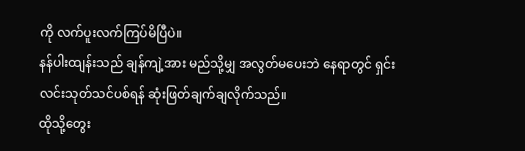ကို လက်ပူးလက်ကြပ်မိပြီပဲ။
နန်ပါးထျန်းသည် ချန်ကျဲ့အား မည်သို့မျှ အလွတ်မပေးဘဲ နေရာတွင် ရှင်းလင်းသုတ်သင်ပစ်ရန် ဆုံးဖြတ်ချက်ချလိုက်သည်။
ထိုသို့တွေး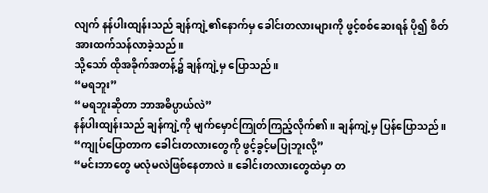လျက် နန်ပါးထျန်းသည် ချန်ကျဲ့၏နောက်မှ ခေါင်းတလားများကို ဖွင့်စစ်ဆေးရန် ပို၍ စိတ်အားထက်သန်လာခဲ့သည်။
သို့သော် ထိုအခိုက်အတန့်၌ ချန်ကျဲ့မှ ပြောသည်။
“မရဘူး”
“မရဘူးဆိုတာ ဘာအဓိပ္ပာယ်လဲ”
နန်ပါးထျန်းသည် ချန်ကျဲ့ကို မျက်မှောင်ကြုတ်ကြည့်လိုက်၏။ ချန်ကျဲ့မှ ပြန်ပြောသည်။
“ကျုပ်ပြောတာက ခေါင်းတလားတွေကို ဖွင့်ခွင့်မပြုဘူးလို့”
“မင်းဘာတွေ မလုံမလဲဖြစ်နေတာလဲ။ ခေါင်းတလားတွေထဲမှာ တ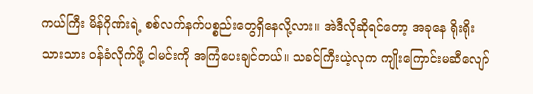ကယ်ကြီး မိန်ဂိုဏ်းရဲ့ စစ်လက်နက်ပစ္စည်းတွေရှိနေလို့လား။ အဲဒီလိုဆိုရင်တော့ အခုနေ ရိုးရိုးသားသား ဝန်ခံလိုက်ဖို့ ငါမင်းကို အကြံပေးချင်တယ်။ သခင်ကြီးယဲ့လုက ကျိုးကြောင်းမဆီလျော်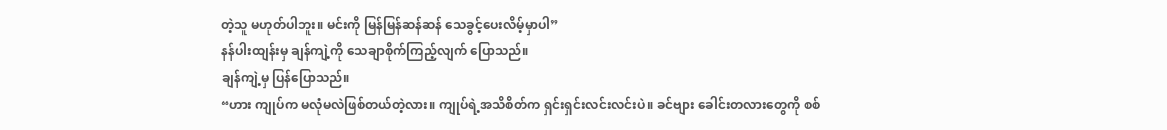တဲ့သူ မဟုတ်ပါဘူး။ မင်းကို မြန်မြန်ဆန်ဆန် သေခွင့်ပေးလိမ့်မှာပါ”
နန်ပါးထျန်းမှ ချန်ကျဲ့ကို သေချာစိုက်ကြည့်လျက် ပြောသည်။
ချန်ကျဲ့မှ ပြန်ပြောသည်။
“ဟား ကျုပ်က မလုံမလဲဖြစ်တယ်တဲ့လား။ ကျုပ်ရဲ့အသိစိတ်က ရှင်းရှင်းလင်းလင်းပဲ။ ခင်ဗျား ခေါင်းတလားတွေကို စစ်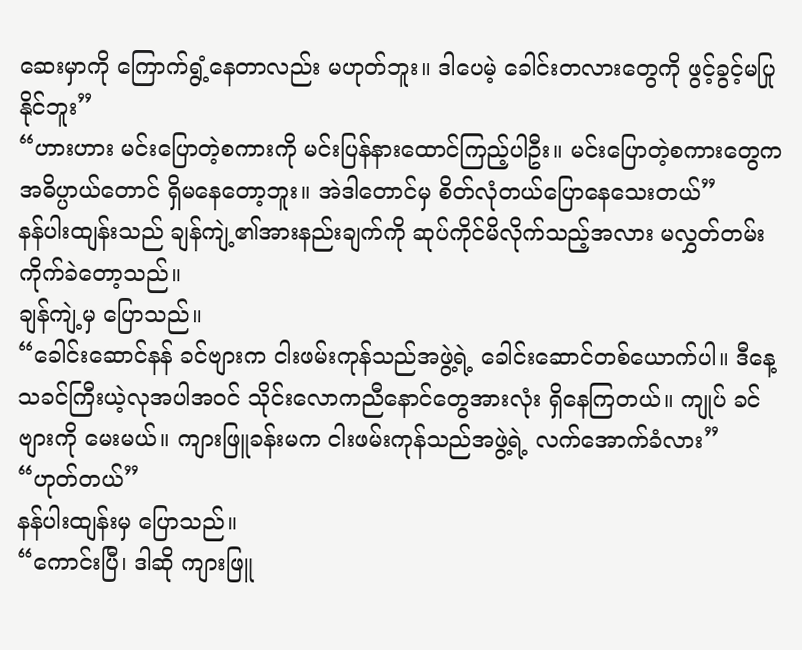ဆေးမှာကို ကြောက်ရွံ့နေတာလည်း မဟုတ်ဘူး။ ဒါပေမဲ့ ခေါင်းတလားတွေကို ဖွင့်ခွင့်မပြုနိုင်ဘူး”
“ဟားဟား မင်းပြောတဲ့စကားကို မင်းပြန်နားထောင်ကြည့်ပါဦး။ မင်းပြောတဲ့စကားတွေက အဓိပ္ပာယ်တောင် ရှိမနေတော့ဘူး။ အဲဒါတောင်မှ စိတ်လုံတယ်ပြောနေသေးတယ်”
နန်ပါးထျန်းသည် ချန်ကျဲ့၏အားနည်းချက်ကို ဆုပ်ကိုင်မိလိုက်သည့်အလား မလွှတ်တမ်း ကိုက်ခဲတော့သည်။
ချန်ကျဲ့မှ ပြောသည်။
“ခေါင်းဆောင်နန် ခင်ဗျားက ငါးဖမ်းကုန်သည်အဖွဲ့ရဲ့ ခေါင်းဆောင်တစ်ယောက်ပါ။ ဒီနေ့ သခင်ကြီးယဲ့လုအပါအဝင် သိုင်းလောကညီနောင်တွေအားလုံး ရှိနေကြတယ်။ ကျုပ် ခင်ဗျားကို မေးမယ်။ ကျားဖြူခန်းမက ငါးဖမ်းကုန်သည်အဖွဲ့ရဲ့ လက်အောက်ခံလား”
“ဟုတ်တယ်”
နန်ပါးထျန်းမှ ပြောသည်။
“ကောင်းပြီ၊ ဒါဆို ကျားဖြူ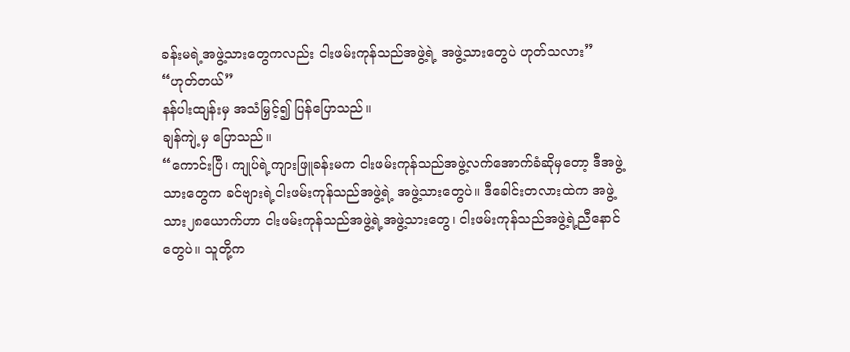ခန်းမရဲ့အဖွဲ့သားတွေကလည်း ငါးဖမ်းကုန်သည်အဖွဲ့ရဲ့ အဖွဲ့သားတွေပဲ ဟုတ်သလား”
“ဟုတ်တယ်”
နန်ပါးထျန်းမှ အသံမြှင့်၍ ပြန်ပြောသည်။
ချန်ကျဲ့မှ ပြောသည်။
“ကောင်းပြီ၊ ကျုပ်ရဲ့ကျားဖြူခန်းမက ငါးဖမ်းကုန်သည်အဖွဲ့လက်အောက်ခံဆိုမှတော့ ဒီအဖွဲ့သားတွေက ခင်ဗျားရဲ့ငါးဖမ်းကုန်သည်အဖွဲ့ရဲ့ အဖွဲ့သားတွေပဲ။ ဒီခေါင်းတလားထဲက အဖွဲ့သား၂၈ယောက်ဟာ ငါးဖမ်းကုန်သည်အဖွဲ့ရဲ့အဖွဲ့သားတွေ၊ ငါးဖမ်းကုန်သည်အဖွဲ့ရဲ့ညီနောင်တွေပဲ။ သူတို့က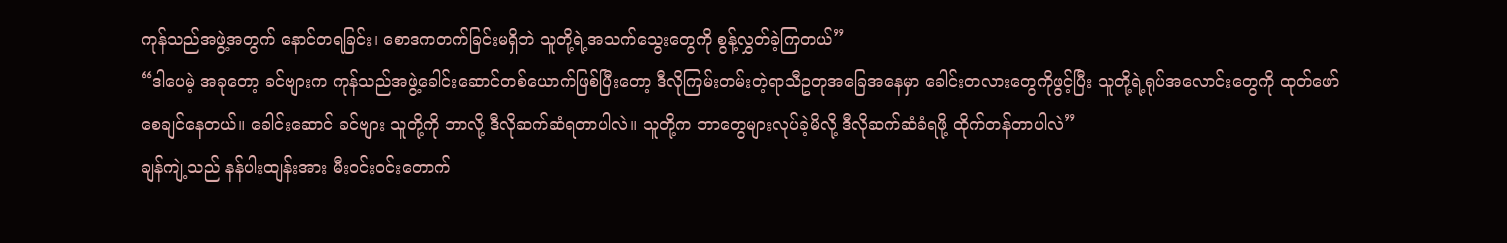ကုန်သည်အဖွဲ့အတွက် နောင်တရခြင်း၊ စောဒကတက်ခြင်းမရှိဘဲ သူတို့ရဲ့အသက်သွေးတွေကို စွန့်လွှတ်ခဲ့ကြတယ်”
“ဒါပေမဲ့ အခုတော့ ခင်ဗျားက ကုန်သည်အဖွဲ့ခေါင်းဆောင်တစ်ယောက်ဖြစ်ပြီးတော့ ဒီလိုကြမ်းတမ်းတဲ့ရာသီဥတုအခြေအနေမှာ ခေါင်းတလားတွေကိုဖွင့်ပြီး သူတို့ရဲ့ရုပ်အလောင်းတွေကို ထုတ်ဖော်စေချင်နေတယ်။ ခေါင်းဆောင် ခင်ဗျား သူတို့ကို ဘာလို့ ဒီလိုဆက်ဆံရတာပါလဲ။ သူတို့က ဘာတွေများလုပ်ခဲ့မိလို့ ဒီလိုဆက်ဆံခံရဖို့ ထိုက်တန်တာပါလဲ”
ချန်ကျဲ့သည် နန်ပါးထျန်းအား မီးဝင်းဝင်းတောက်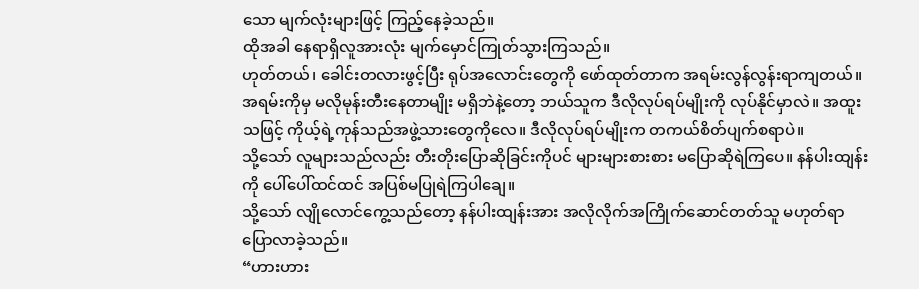သော မျက်လုံးများဖြင့် ကြည့်နေခဲ့သည်။
ထိုအခါ နေရာရှိလူအားလုံး မျက်မှောင်ကြုတ်သွားကြသည်။
ဟုတ်တယ်၊ ခေါင်းတလားဖွင့်ပြီး ရုပ်အလောင်းတွေကို ဖော်ထုတ်တာက အရမ်းလွန်လွန်းရာကျတယ်။ အရမ်းကိုမှ မလိုမုန်းတီးနေတာမျိုး မရှိဘဲနဲ့တော့ ဘယ်သူက ဒီလိုလုပ်ရပ်မျိုးကို လုပ်နိုင်မှာလဲ။ အထူးသဖြင့် ကိုယ့်ရဲ့ကုန်သည်အဖွဲ့သားတွေကိုလေ။ ဒီလိုလုပ်ရပ်မျိုးက တကယ်စိတ်ပျက်စရာပဲ။
သို့သော် လူများသည်လည်း တီးတိုးပြောဆိုခြင်းကိုပင် များများစားစား မပြောဆိုရဲကြပေ။ နန်ပါးထျန်းကို ပေါ်ပေါ်ထင်ထင် အပြစ်မပြုရဲကြပါချေ။
သို့သော် လျိုလောင်ကွေ့သည်တော့ နန်ပါးထျန်းအား အလိုလိုက်အကြိုက်ဆောင်တတ်သူ မဟုတ်ရာ ပြောလာခဲ့သည်။
“ဟားဟား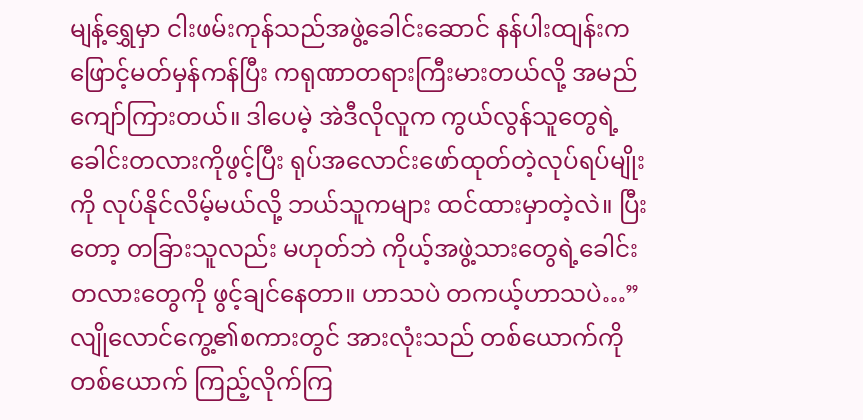မျန့်ရွှေမှာ ငါးဖမ်းကုန်သည်အဖွဲ့ခေါင်းဆောင် နန်ပါးထျန်းက ဖြောင့်မတ်မှန်ကန်ပြီး ကရုဏာတရားကြီးမားတယ်လို့ အမည်ကျော်ကြားတယ်။ ဒါပေမဲ့ အဲဒီလိုလူက ကွယ်လွန်သူတွေရဲ့ ခေါင်းတလားကိုဖွင့်ပြီး ရုပ်အလောင်းဖော်ထုတ်တဲ့လုပ်ရပ်မျိုးကို လုပ်နိုင်လိမ့်မယ်လို့ ဘယ်သူကများ ထင်ထားမှာတဲ့လဲ။ ပြီးတော့ တခြားသူလည်း မဟုတ်ဘဲ ကိုယ့်အဖွဲ့သားတွေရဲ့ခေါင်းတလားတွေကို ဖွင့်ချင်နေတာ။ ဟာသပဲ တကယ့်ဟာသပဲ…”
လျိုလောင်ကွေ့၏စကားတွင် အားလုံးသည် တစ်ယောက်ကိုတစ်ယောက် ကြည့်လိုက်ကြ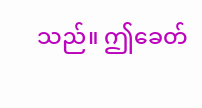သည်။ ဤခေတ်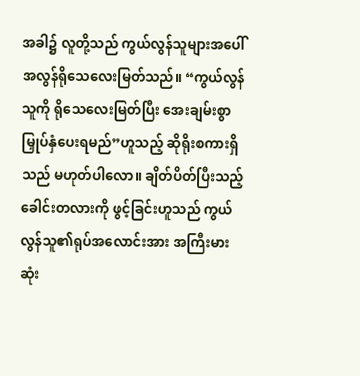အခါ၌ လူတို့သည် ကွယ်လွန်သူများအပေါ် အလွန်ရိုသေလေးမြတ်သည်။ “ကွယ်လွန်သူကို ရိုသေလေးမြတ်ပြီး အေးချမ်းစွာ မြှုပ်နှံပေးရမည်”ဟူသည့် ဆိုရိုးစကားရှိသည် မဟုတ်ပါလော။ ချိတ်ပိတ်ပြီးသည့် ခေါင်းတလားကို ဖွင့်ခြင်းဟူသည် ကွယ်လွန်သူ၏ရုပ်အလောင်းအား အကြီးမားဆုံး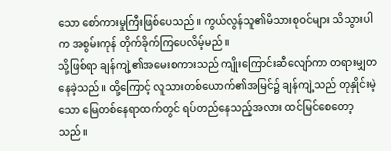သော စော်ကားမှုကြီးဖြစ်ပေသည်။ ကွယ်လွန်သူ၏မိသားစုဝင်များ သိသွားပါက အစွမ်းကုန် တိုက်ခိုက်ကြပေလိမ့်မည်။
သို့ဖြစ်ရာ ချန်ကျဲ့၏အမေးစကားသည် ကျိုးကြောင်းဆီလျော်ကာ တရားမျှတနေခဲ့သည်။ ထို့ကြောင့် လူသားတစ်ယောက်၏အမြင်၌ ချန်ကျဲ့သည် တုနှိုင်းမဲ့သော မြေတစ်နေရာထက်တွင် ရပ်တည်နေသည့်အလား ထင်မြင်စေတော့သည်။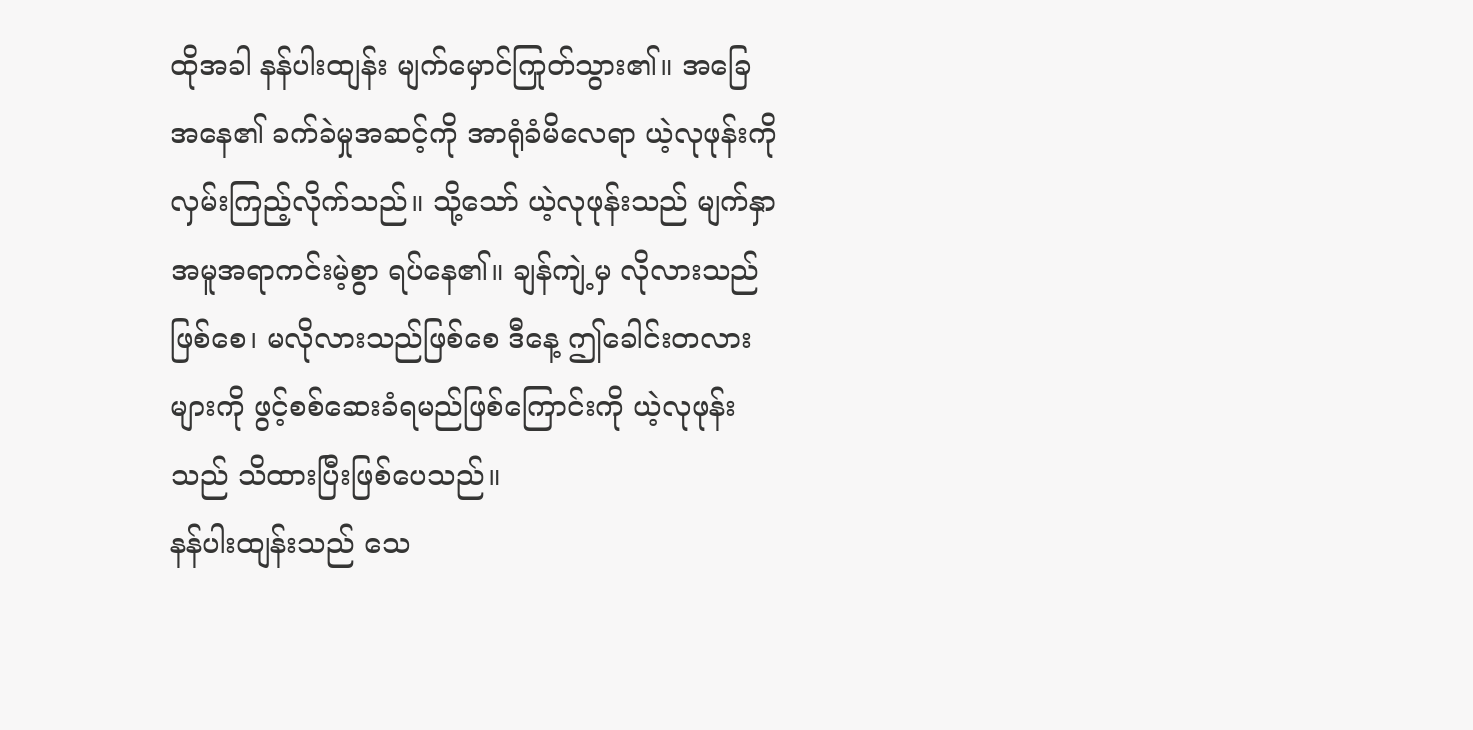ထိုအခါ နန်ပါးထျန်း မျက်မှောင်ကြုတ်သွား၏။ အခြေအနေ၏ ခက်ခဲမှုအဆင့်ကို အာရုံခံမိလေရာ ယဲ့လုဖုန်းကို လှမ်းကြည့်လိုက်သည်။ သို့သော် ယဲ့လုဖုန်းသည် မျက်နှာအမူအရာကင်းမဲ့စွာ ရပ်နေ၏။ ချန်ကျဲ့မှ လိုလားသည်ဖြစ်စေ၊ မလိုလားသည်ဖြစ်စေ ဒီနေ့ ဤခေါင်းတလားများကို ဖွင့်စစ်ဆေးခံရမည်ဖြစ်ကြောင်းကို ယဲ့လုဖုန်းသည် သိထားပြီးဖြစ်ပေသည်။
နန်ပါးထျန်းသည် သေ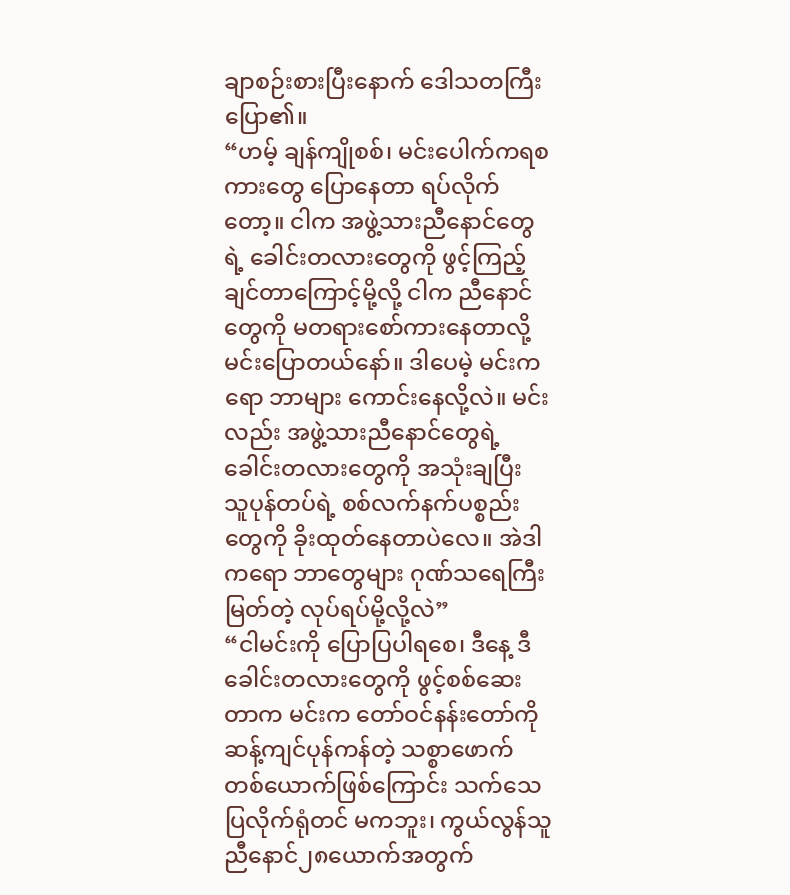ချာစဉ်းစားပြီးနောက် ဒေါသတကြီး ပြော၏။
“ဟမ့် ချန်ကျိုစစ်၊ မင်းပေါက်ကရစကားတွေ ပြောနေတာ ရပ်လိုက်တော့။ ငါက အဖွဲ့သားညီနောင်တွေရဲ့ ခေါင်းတလားတွေကို ဖွင့်ကြည့်ချင်တာကြောင့်မို့လို့ ငါက ညီနောင်တွေကို မတရားစော်ကားနေတာလို့ မင်းပြောတယ်နော်။ ဒါပေမဲ့ မင်းကရော ဘာများ ကောင်းနေလို့လဲ။ မင်းလည်း အဖွဲ့သားညီနောင်တွေရဲ့ ခေါင်းတလားတွေကို အသုံးချပြီး သူပုန်တပ်ရဲ့ စစ်လက်နက်ပစ္စည်းတွေကို ခိုးထုတ်နေတာပဲလေ။ အဲဒါကရော ဘာတွေများ ဂုဏ်သရေကြီးမြတ်တဲ့ လုပ်ရပ်မို့လို့လဲ”
“ငါမင်းကို ပြောပြပါရစေ၊ ဒီနေ့ ဒီခေါင်းတလားတွေကို ဖွင့်စစ်ဆေးတာက မင်းက တော်ဝင်နန်းတော်ကို ဆန့်ကျင်ပုန်ကန်တဲ့ သစ္စာဖောက်တစ်ယောက်ဖြစ်ကြောင်း သက်သေပြလိုက်ရုံတင် မကဘူး၊ ကွယ်လွန်သူညီနောင်၂၈ယောက်အတွက်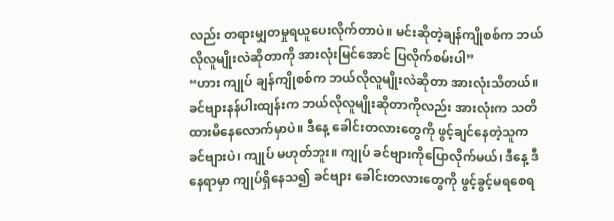လည်း တရားမျှတမှုရယူပေးလိုက်တာပဲ။ မင်းဆိုတဲ့ချန်ကျိုစစ်က ဘယ်လိုလူမျိုးလဲဆိုတာကို အားလုံးမြင်အောင် ပြလိုက်စမ်းပါ”
“ဟား ကျုပ် ချန်ကျိုစစ်က ဘယ်လိုလူမျိုးလဲဆိုတာ အားလုံးသိတယ်။ ခင်ဗျားနန်ပါးထျန်းက ဘယ်လိုလူမျိုးဆိုတာကိုလည်း အားလုံးက သတိထားမိနေလောက်မှာပဲ။ ဒီနေ့ ခေါင်းတလားတွေကို ဖွင့်ချင်နေတဲ့သူက ခင်ဗျားပဲ၊ ကျုပ် မဟုတ်ဘူး။ ကျုပ် ခင်ဗျားကိုပြောလိုက်မယ်၊ ဒီနေ့ ဒီနေရာမှာ ကျုပ်ရှိနေသ၍ ခင်ဗျား ခေါင်းတလားတွေကို ဖွင့်ခွင့်မရစေရ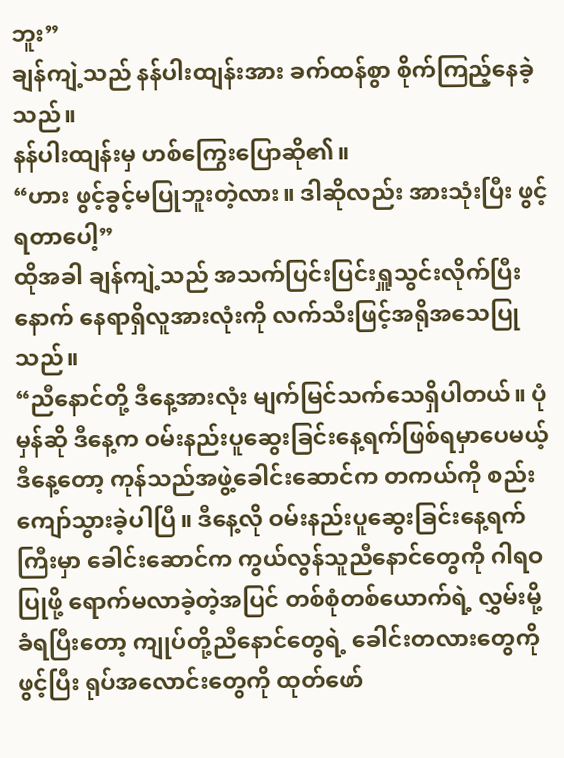ဘူး”
ချန်ကျဲ့သည် နန်ပါးထျန်းအား ခက်ထန်စွာ စိုက်ကြည့်နေခဲ့သည်။
နန်ပါးထျန်းမှ ဟစ်ကြွေးပြောဆို၏။
“ဟား ဖွင့်ခွင့်မပြုဘူးတဲ့လား။ ဒါဆိုလည်း အားသုံးပြီး ဖွင့်ရတာပေါ့”
ထိုအခါ ချန်ကျဲ့သည် အသက်ပြင်းပြင်းရှူသွင်းလိုက်ပြီးနောက် နေရာရှိလူအားလုံးကို လက်သီးဖြင့်အရိုအသေပြုသည်။
“ညီနောင်တို့ ဒီနေ့အားလုံး မျက်မြင်သက်သေရှိပါတယ်။ ပုံမှန်ဆို ဒီနေ့က ဝမ်းနည်းပူဆွေးခြင်းနေ့ရက်ဖြစ်ရမှာပေမယ့် ဒီနေ့တော့ ကုန်သည်အဖွဲ့ခေါင်းဆောင်က တကယ်ကို စည်းကျော်သွားခဲ့ပါပြီ။ ဒီနေ့လို ဝမ်းနည်းပူဆွေးခြင်းနေ့ရက်ကြီးမှာ ခေါင်းဆောင်က ကွယ်လွန်သူညီနောင်တွေကို ဂါရဝပြုဖို့ ရောက်မလာခဲ့တဲ့အပြင် တစ်စုံတစ်ယောက်ရဲ့ လွှမ်းမို့ခံရပြီးတော့ ကျုပ်တို့ညီနောင်တွေရဲ့ ခေါင်းတလားတွေကို ဖွင့်ပြီး ရုပ်အလောင်းတွေကို ထုတ်ဖော်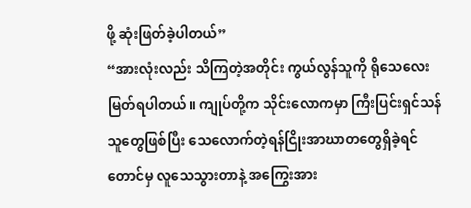ဖို့ ဆုံးဖြတ်ခဲ့ပါတယ်”
“အားလုံးလည်း သိကြတဲ့အတိုင်း ကွယ်လွန်သူကို ရိုသေလေးမြတ်ရပါတယ်။ ကျုပ်တို့က သိုင်းလောကမှာ ကြီးပြင်းရှင်သန်သူတွေဖြစ်ပြီး သေလောက်တဲ့ရန်ငြိုးအာဃာတတွေရှိခဲ့ရင်တောင်မှ လူသေသွားတာနဲ့ အကြွေးအား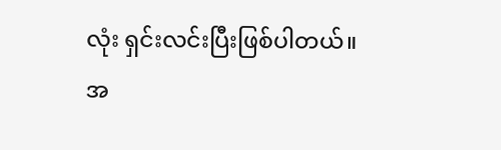လုံး ရှင်းလင်းပြီးဖြစ်ပါတယ်။ အ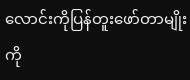လောင်းကိုပြန်တူးဖော်တာမျိုးကို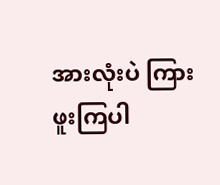အားလုံးပဲ ကြားဖူးကြပါ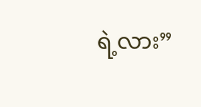ရဲ့လား”